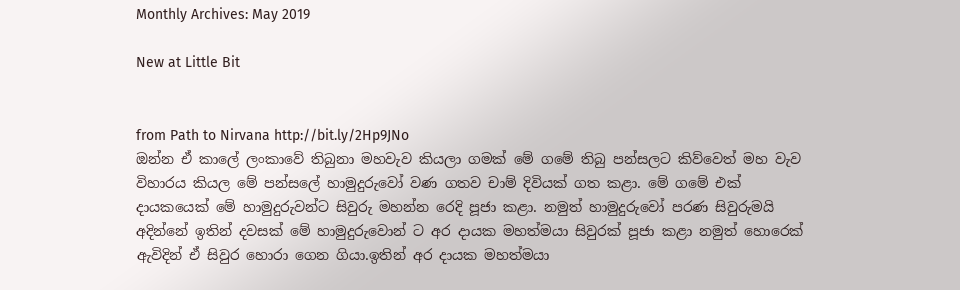Monthly Archives: May 2019

New at Little Bit


from Path to Nirvana http://bit.ly/2Hp9JNo
ඔන්න ඒ කාලේ ලංකාවේ තිබුනා මහවැව කියලා ගමක් මේ ගමේ තිබු පන්සලට කිව්වෙත් මහ වැව විහාරය කියල මේ පන්සලේ හාමුදුරුවෝ වණ ගතව ‍චාම් දිවියක් ගත කළා. මේ ගමේ එක් දායකයෙක් මේ හාමුදුරුවන්ට සිවුරු මහන්න රෙදි පූජා කළා. නමුත් හාමුදුරුවෝ පරණ සිවුරුමයි අදින්නේ ඉතින් දවසක් මේ හාමුදුරුවොන් ට අර දායක මහත්මයා සිවුරක් පූජා කළා නමුත් හොරෙක් ඇවිදින් ඒ සිවුර හොරා ගෙන ගියා.ඉතින් අර දායක මහත්මයා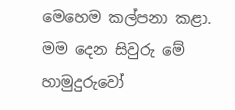මෙහෙම කල්පනා කළා. මම දෙන සිවුරු මේ හාමුදුරුවෝ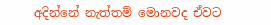අදින්නේ නැත්තම් මොනවද ඒවට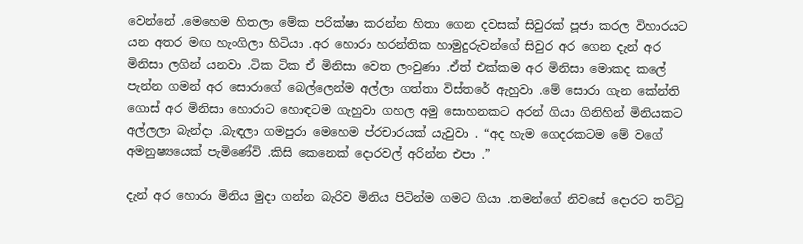වෙන්නේ .මෙහෙම හිතලා මේක පරික්ෂා කරන්න හිතා ගෙන දවසක් සිවුරක් පූජා කරල විහාරයට යන අතර මඟ හැංගිලා හිටියා .අර හොරා හරන්තික හාමුදුරුවන්ගේ සිවුර අර ගෙන දැන් අර මිනිසා ලගින් යනවා .ටික ටික ඒ මිනිසා වෙත ලංවුණා .ඒත් එක්කම අර මිනිසා මොකද කලේ පැන්න ගමන් අර සොරාගේ බෙල්ලෙන්ම අල්ලා ගත්තා විස්තරේ ඇහුවා .මේ සොරා ගැන කේන්ති ගොස් අර මිනිසා හොරාට හොඳටම ගැහුවා ගහල අමු සොහනකට අරන් ගියා ගිනිහින් මිනියකට අල්ලලා බැන්දා .බැඳලා ගමපුරා මෙහෙම ප්රචාරයක් යැවුවා . “අද හැම ගෙදරකටම මේ වගේ අමනුෂ්‍යයෙක් පැමිණේවි .කිසි කෙනෙක් දොරවල් අරින්න එපා .”

දැන් අර හොරා මිනිය මුදා ගන්න බැරිව මිනිය පිටින්ම ගමට ගියා .තමන්ගේ නිවසේ දොරට තට්ටු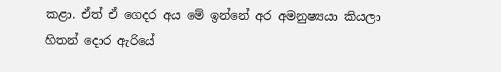කළා. ඒත් ඒ ගෙදර අය මේ ඉන්නේ අර අමනුෂ්‍යයා කියලා හිතන් දොර ඇරියේ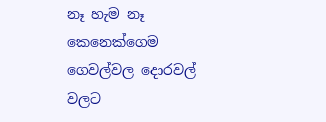නෑ හැම නෑ කෙනෙක්ගෙම ගෙවල්වල දොරවල් වලට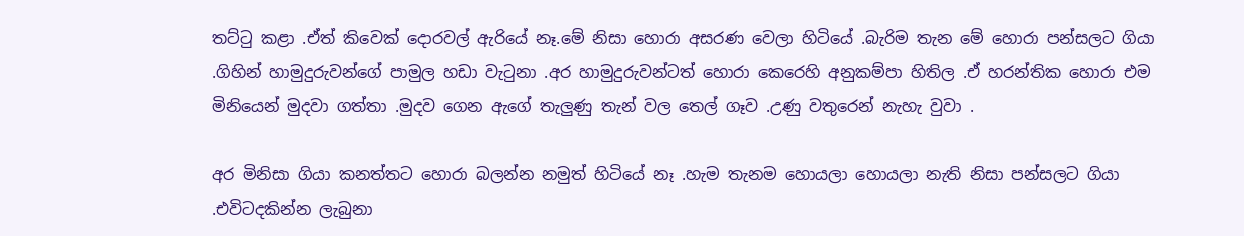තට්ටු කළා .ඒත් කිවෙක් දොරවල් ඇරියේ නෑ.මේ නිසා හොරා අසරණ වෙලා හිටියේ .බැරිම තැන මේ හොරා පන්සලට ගියා .ගිහින් හාමුදුරුවන්ගේ පාමුල හඩා වැටුනා .අර හාමුදුරුවන්ටත් හොරා කෙරෙහි අනුකම්පා හිතිල .ඒ හරන්තික හොරා එම මිනියෙන් මුදවා ගත්තා .මුදව ගෙන ඇගේ තැලුණු තැන් වල තෙල් ගෑව .උණු වතුරෙන් නැහැ වුවා .

අර මිනිසා ගියා කනත්තට හොරා බලන්න නමුත් හිටියේ නෑ .හැම තැනම හොයලා හොයලා නැති නිසා පන්සලට ගියා .එවිටදකින්න ලැබුනා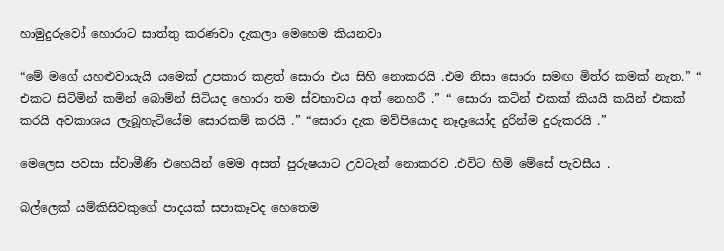හාමුදුරුවෝ හොරාට සාත්තු කරණවා දැකලා මෙහෙම කියනවා

“මේ මගේ යහළුවායැයි යමෙක් උපකාර කළත් සොරා එය සිහි නොකරයි .එම නිසා සොරා සමඟ මිත්ර කමක් නැත.” “ එකට සිටිමින් කමින් බොම්න් සිටියද හොරා තම ස්වභාවය අත් නෙහරී .” “ සොරා කටින් එකක් කියයි කයින් එකක් කරයි අවකාශය ලැබූහැටියේම සොරකම් කරයි .” “සොරා දැක මව්පියොද නෑදෑයෝද දුරින්ම දුරුකරයි .”

මෙලෙස පවසා ස්වාමීණි එහෙයින් මෙම අසත් පුරුෂයාට උවටැන් නොකරව .එවිට හිමි මේසේ පැවසීය .

බල්ලෙක් යම්කිසිවකු‍ගේ පාදයක් සපාකෑවද හෙතෙම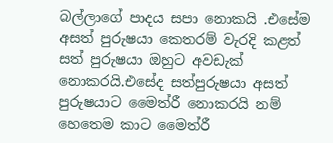බල්ලාගේ පාදය සපා නොකයි .එසේම අසත් පුරුෂයා කෙතරම් වැරදි කළත් සත් පුරුෂයා ඔහුට අවඩැක් නොකරයි.එසේද සත්පුරුෂයා අසත් පුරුෂයාට මෛත්රී නොකරයි නම් හෙතෙම කාට මෛත්රී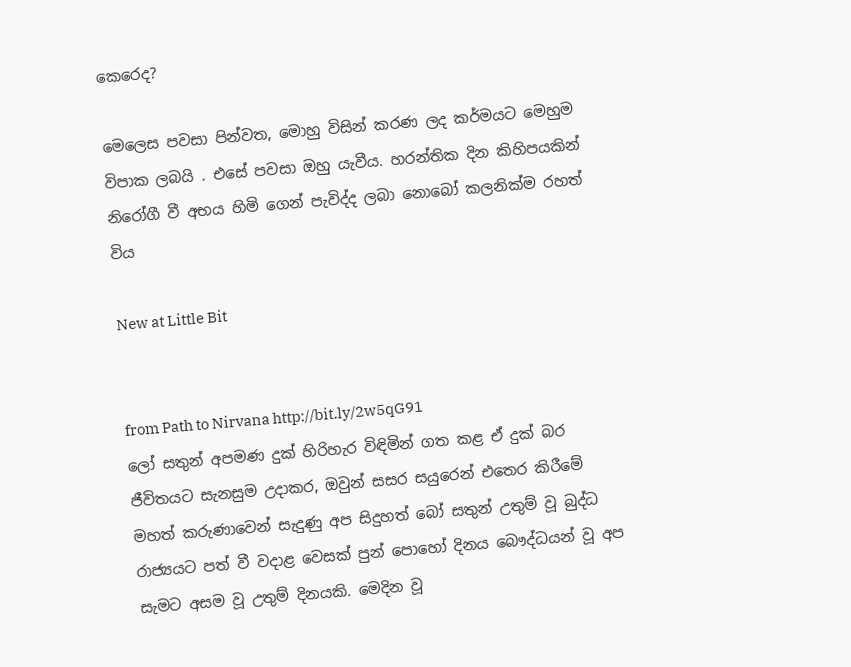කෙරෙද?

මෙලෙස පවසා පින්වත, මොහු විසින් කරණ ලද කර්මයට මෙහුම විපාක ලබයි . එසේ පවසා ඔහු යැවීය. හරන්තික දින කිහිපයකින් නිරෝගී වී අභය හිමි ගෙන් පැවිද්ද ලබා නොබෝ කලනික්ම රහත් විය

New at Little Bit


from Path to Nirvana http://bit.ly/2w5qG91
ලෝ සතුන් අපමණ දුක් හිරිහැර විඳිමින් ගත කළ ඒ දුක් බර ජීවිතයට සැනසුම උදාකර, ඔවුන් සසර සයුරෙන් එතෙර කිරීමේ මහත් කරුණාවෙන් සැදුණු අප සිදුහත් බෝ සතුන් උතුම් වූ බුද්ධ රාජ්‍යයට පත් වී වදාළ වෙසක් පුන් පොහෝ දිනය බෞද්ධයන් වූ අප සැමට අසම වූ උතුම් දිනයකි. මෙදින වූ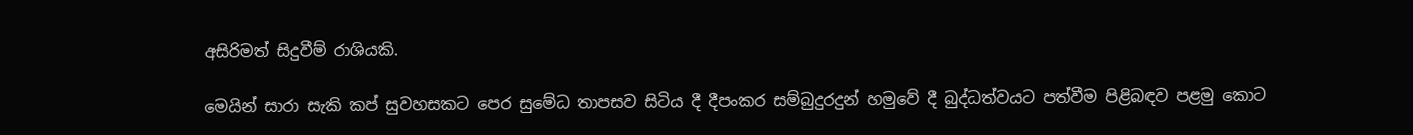අසිරිමත් සිදුවීම් රාශියකි.

මෙයින් සාරා සැකි කප් සුවහසකට පෙර සුමේධ තාපසව සිටිය දී දීපංකර සම්බුදුරදුන් හමුවේ දී බුද්ධත්වයට පත්වීම පිළිබඳව පළමු කොට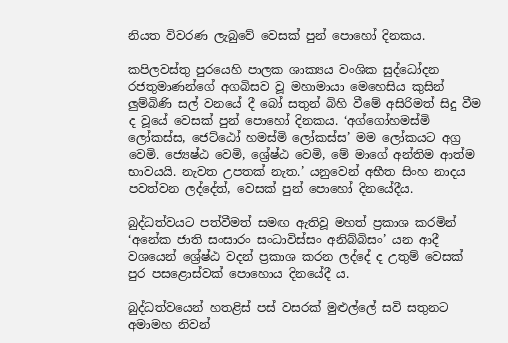නියත විවරණ ලැබුවේ වෙසක් පුන් පොහෝ දිනකය.

කපිලවස්තු පුරයෙහි පාලක ශාක්‍යය වංශික සුද්ධෝදන රජතුමාණන්ගේ අගබිසව වූ මහාමායා මෙහෙසිය කුසින් ලුම්බිණි සල් වනයේ දී බෝ සතුන් බිහි වීමේ අසිරිමත් සිදු වීම ද වූයේ වෙසක් පුන් පොහෝ දිනකය. ‘අග්ගෝහමස්මි ලෝකස්ස, ජෙට්ඨෝ හමස්මි ලෝකස්ස’ මම ලෝකයට අග්‍ර වෙමි. ජ්‍යෙෂ්ඨ වෙමි, ශ්‍රේෂ්ඨ වෙමි, මේ මාගේ අන්තිම ආත්ම භාවයයි. නැවත උපතක් නැත.’ යනුවෙන් අභීත සිංහ නාදය පවත්වන ලද්දේත්, වෙසක් පුන් පොහෝ දිනයේදීය.

බුද්ධත්වයට පත්වීමත් සමඟ ඇතිවූ මහත් ප්‍රකාශ කරමින් ‘අනේක ජාති සංසාරං සංධාවිස්සං අනිබ්බිසං’ යන ආදී වශයෙන් ශ්‍රේෂ්ඨ වදන් ප්‍රකාශ කරන ලද්දේ ද උතුම් වෙසක් පුර පසළොස්වක් පොහොය දිනයේදී ය.

බුද්ධත්වයෙන් හතළිස් පස් වසරක් මුළුල්ලේ සවි සතුනට අමාමහ නිවන්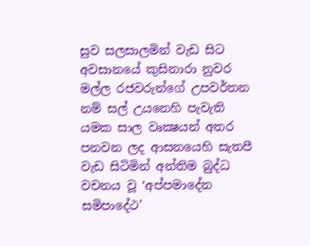සුව සලසාලමින් වැඩ සිට අවසානයේ කුසිනාරා නුවර මල්ල රජවරුන්ගේ උපවර්තන නම් සල් උයනෙහි පැවැති යමක සාල වෘක්‍ෂයන් අතර පනවන ලද ආසනයෙහි සැතපී වැඩ සිටිමින් අන්තිම බුද්ධ වචනය වූ ‘අප්පමාදේන සමිපාදේථ’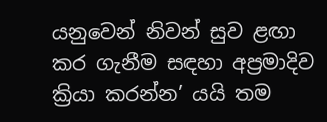යනුවෙන් නිවන් සුව ළඟා කර ගැනීම සඳහා අප්‍රමාදිව ක්‍රියා කරන්න’ යයි තම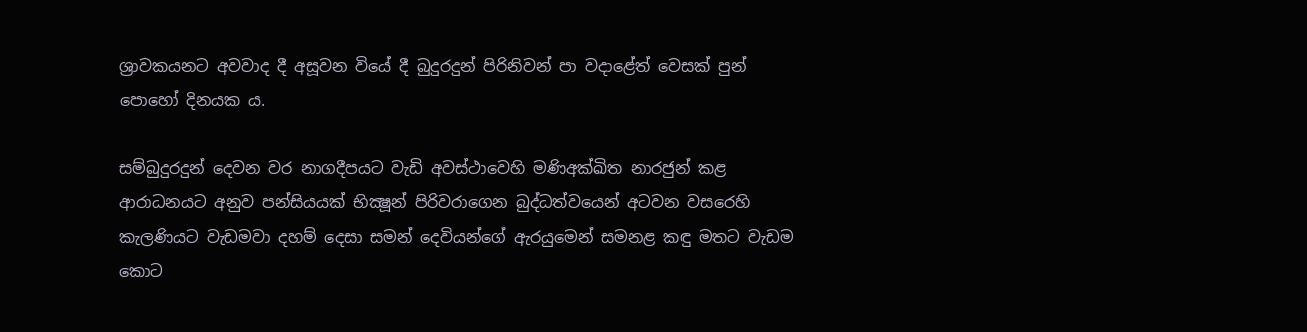ශ්‍රාවකයනට අවවාද දී අසූවන වියේ දී බුදුරදුන් පිරිනිවන් පා වදාළේත් වෙසක් පුන් පොහෝ දිනයක ය.

සම්බුදුරදුන් දෙවන වර නාගදීපයට වැඩි අවස්ථාවෙහි මණිඅක්ඛිත නාරජුන් කළ ආරාධනයට අනුව පන්සියයක් භික්‍ෂූන් පිරිවරාගෙන බුද්ධත්වයෙන් අටවන වසරෙහි කැලණියට වැඩමවා දහම් දෙසා සමන් දෙවියන්ගේ ඇරයුමෙන් සමනළ කඳු මතට වැඩම කොට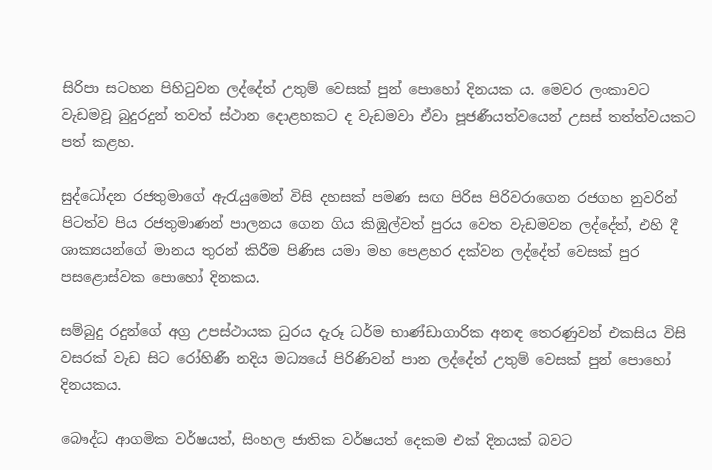සිරිපා සටහන පිහිටුවන ලද්දේත් උතුම් වෙසක් පුන් පොහෝ දිනයක ය. මෙවර ලංකාවට වැඩමවූ බුදුරදුන් තවත් ස්ථාන දොළහකට ද වැඩමවා ඒවා පූජණීයත්වයෙන් උසස් තත්ත්වයකට පත් කළහ.

සුද්ධෝදන රජතුමාගේ ඇරැයුමෙන් විසි දහසක් පමණ සඟ පිරිස පිරිවරාගෙන රජගහ නුවරින් පිටත්ව පිය රජතුමාණන් පාලනය ගෙන ගිය කිඹුල්වත් පුරය වෙත වැඩමවන ලද්දේත්, එහි දී ශාක්‍යයන්ගේ මානය තුරන් කිරීම පිණිස යමා මහ පෙළහර දක්වන ලද්දේත් වෙසක් පුර පසළොස්වක පොහෝ දිනකය.

සම්බුදු රදුන්ගේ අග්‍ර උපස්ථායක ධුරය දැරූ ධර්ම භාණ්ඩාගාරික අනඳ තෙරණුවන් එකසිය විසි වසරක් වැඩ සිට රෝහිණී නදිය මධ්‍යයේ පිරිණිවන් පාන ලද්දේත් උතුම් වෙසක් පුන් පොහෝ දිනයකය.

බෞද්ධ ආගමික වර්ෂයත්, සිංහල ජාතික වර්ෂයත් දෙකම එක් දිනයක් බවට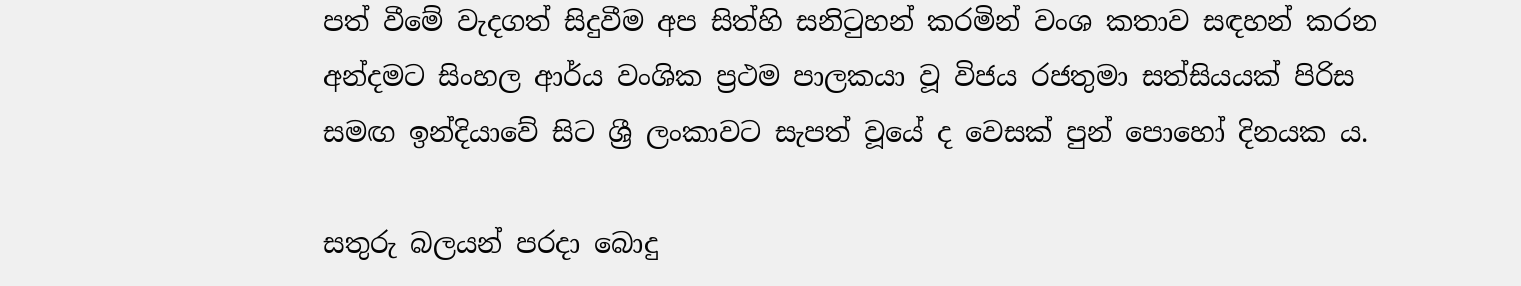පත් වීමේ වැදගත් සිදුවීම අප සිත්හි සනිටුහන් කරමින් වංශ කතාව සඳහන් කරන අන්දමට සිංහල ආර්ය වංශික ප්‍රථම පාලකයා වූ විජය රජතුමා සත්සියයක් පිරිස සමඟ ඉන්දියාවේ සිට ශ්‍රී ලංකාවට සැපත් වූයේ ද වෙසක් පුන් පොහෝ දිනයක ය.

සතුරු බලයන් පරදා බොදු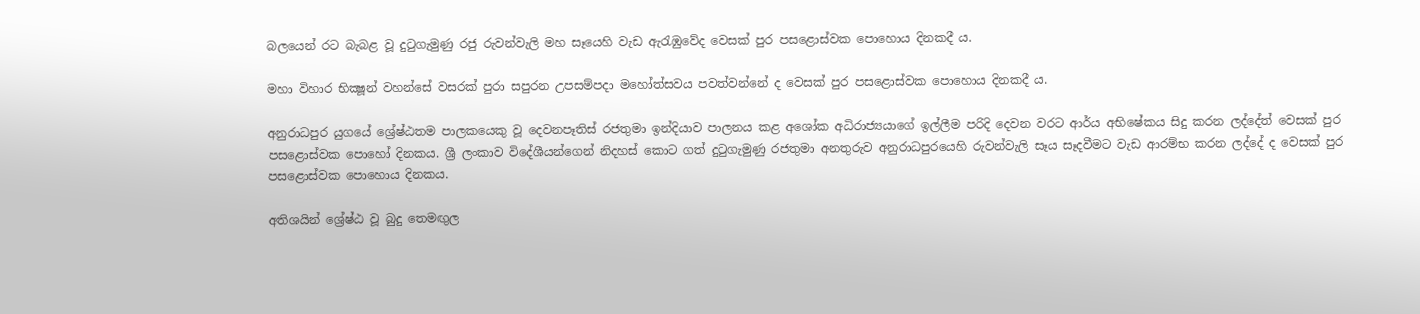බලයෙන් රට බැබළ වූ දුටුගැමුණු රජු රුවන්වැලි මහ සෑයෙහි වැඩ ඇරැඹුවේද වෙසක් පුර පසළොස්වක පොහොය දිනකදී ය.

මහා විහාර භික්‍ෂූන් වහන්සේ වසරක් පුරා සපුරන උපසම්පදා මහෝත්සවය පවත්වන්නේ ද වෙසක් පුර පසළොස්වක පොහොය දිනකදී ය.

අනුරාධපුර යුගයේ ශ්‍රේෂ්ඨතම පාලකයෙකු වූ දෙවනපෑතිස් රජතුමා ඉන්දියාව පාලනය කළ අශෝක අධිරාජ්‍යයාගේ ඉල්ලීම පරිදි දෙවන වරට ආර්ය අභිෂේකය සිදු කරන ලද්දේත් වෙසක් පුර පසළොස්වක පොහෝ දිනකය. ශ්‍රී ලංකාව විදේශීයන්ගෙන් නිදහස් කොට ගත් දුටුගැමුණු රජතුමා අනතුරුව අනුරාධපුරයෙහි රුවන්වැලි සෑය සෑදවීමට වැඩ ආරම්භ කරන ලද්දේ ද වෙසක් පුර පසළොස්වක පොහොය දිනකය.

අතිශයින් ශ්‍රේෂ්ඨ වූ බුදු තෙමඟුල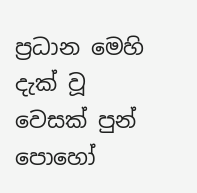ප්‍රධාන මෙහි දැක් වූ වෙසක් පුන් පොහෝ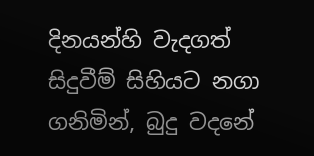දිනයන්හි වැදගත් සිදුවීම් සිහියට නගා ගනිමින්, බුදු වදනේ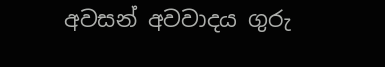අවසන් අවවාදය ගුරු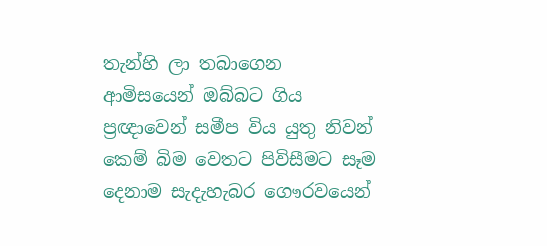තැන්හි ලා තබාගෙන ආමිසයෙන් ඔබ්බට ගිය ප්‍රඥාවෙන් සමීප විය යුතු නිවන් කෙම් බිම වෙතට පිවිසීමට සෑම දෙනාම සැදැහැබර ගෞරවයෙන්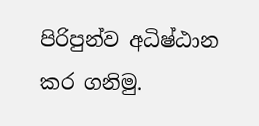පිරිපුන්ව අධිෂ්ඨාන කර ගනිමු.